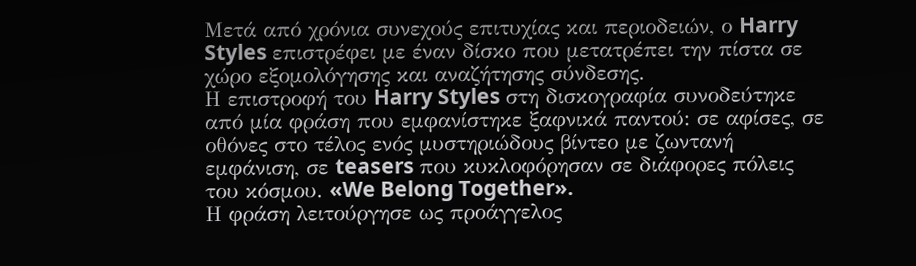Μετά από χρόνια συνεχούς επιτυχίας και περιοδειών, ο Harry Styles επιστρέφει με έναν δίσκο που μετατρέπει την πίστα σε χώρο εξομολόγησης και αναζήτησης σύνδεσης.
Η επιστροφή του Harry Styles στη δισκογραφία συνοδεύτηκε από μία φράση που εμφανίστηκε ξαφνικά παντού: σε αφίσες, σε οθόνες στο τέλος ενός μυστηριώδους βίντεο με ζωντανή εμφάνιση, σε teasers που κυκλοφόρησαν σε διάφορες πόλεις του κόσμου. «We Belong Together».
Η φράση λειτούργησε ως προάγγελος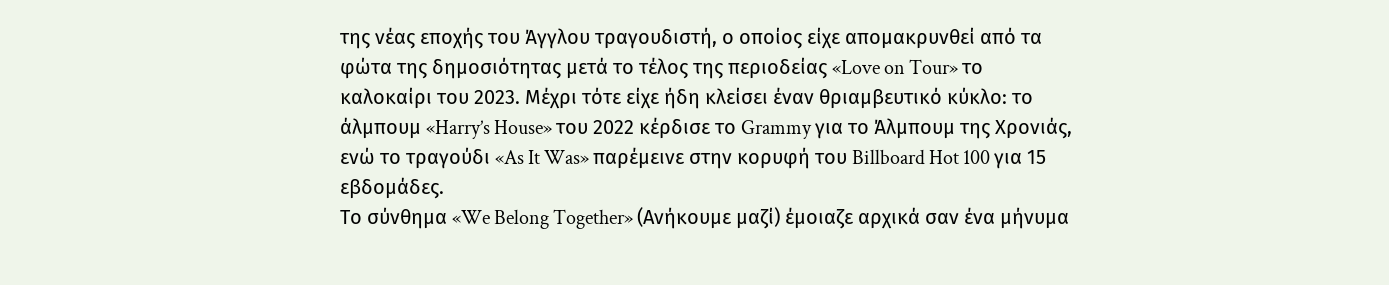της νέας εποχής του Άγγλου τραγουδιστή, ο οποίος είχε απομακρυνθεί από τα φώτα της δημοσιότητας μετά το τέλος της περιοδείας «Love on Tour» το καλοκαίρι του 2023. Μέχρι τότε είχε ήδη κλείσει έναν θριαμβευτικό κύκλο: το άλμπουμ «Harry’s House» του 2022 κέρδισε το Grammy για το Άλμπουμ της Χρονιάς, ενώ το τραγούδι «As It Was» παρέμεινε στην κορυφή του Billboard Hot 100 για 15 εβδομάδες.
Το σύνθημα «We Belong Together» (Ανήκουμε μαζί) έμοιαζε αρχικά σαν ένα μήνυμα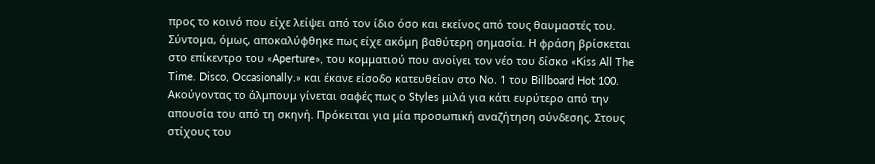προς το κοινό που είχε λείψει από τον ίδιο όσο και εκείνος από τους θαυμαστές του. Σύντομα, όμως, αποκαλύφθηκε πως είχε ακόμη βαθύτερη σημασία. Η φράση βρίσκεται στο επίκεντρο του «Aperture», του κομματιού που ανοίγει τον νέο του δίσκο «Kiss All The Time. Disco, Occasionally.» και έκανε είσοδο κατευθείαν στο Νο. 1 του Billboard Hot 100.
Ακούγοντας το άλμπουμ γίνεται σαφές πως ο Styles μιλά για κάτι ευρύτερο από την απουσία του από τη σκηνή. Πρόκειται για μία προσωπική αναζήτηση σύνδεσης. Στους στίχους του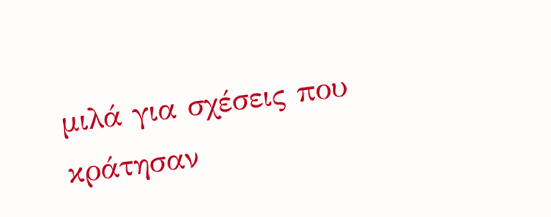μιλά για σχέσεις που κράτησαν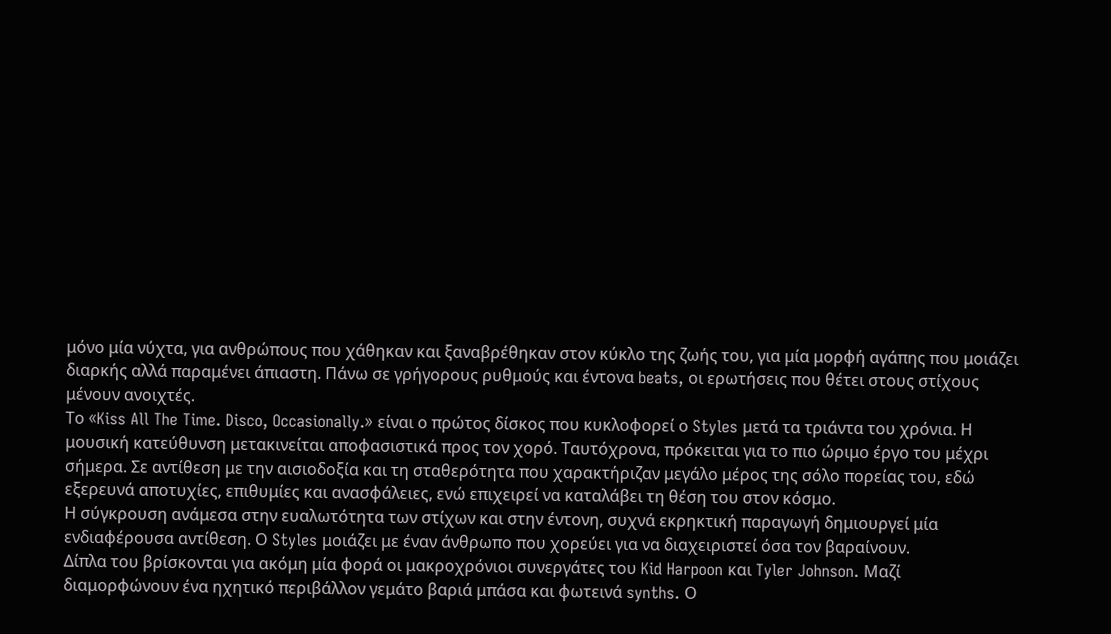μόνο μία νύχτα, για ανθρώπους που χάθηκαν και ξαναβρέθηκαν στον κύκλο της ζωής του, για μία μορφή αγάπης που μοιάζει διαρκής αλλά παραμένει άπιαστη. Πάνω σε γρήγορους ρυθμούς και έντονα beats, οι ερωτήσεις που θέτει στους στίχους μένουν ανοιχτές.
Το «Kiss All The Time. Disco, Occasionally.» είναι ο πρώτος δίσκος που κυκλοφορεί ο Styles μετά τα τριάντα του χρόνια. Η μουσική κατεύθυνση μετακινείται αποφασιστικά προς τον χορό. Ταυτόχρονα, πρόκειται για το πιο ώριμο έργο του μέχρι σήμερα. Σε αντίθεση με την αισιοδοξία και τη σταθερότητα που χαρακτήριζαν μεγάλο μέρος της σόλο πορείας του, εδώ εξερευνά αποτυχίες, επιθυμίες και ανασφάλειες, ενώ επιχειρεί να καταλάβει τη θέση του στον κόσμο.
Η σύγκρουση ανάμεσα στην ευαλωτότητα των στίχων και στην έντονη, συχνά εκρηκτική παραγωγή δημιουργεί μία ενδιαφέρουσα αντίθεση. Ο Styles μοιάζει με έναν άνθρωπο που χορεύει για να διαχειριστεί όσα τον βαραίνουν.
Δίπλα του βρίσκονται για ακόμη μία φορά οι μακροχρόνιοι συνεργάτες του Kid Harpoon και Tyler Johnson. Μαζί διαμορφώνουν ένα ηχητικό περιβάλλον γεμάτο βαριά μπάσα και φωτεινά synths. Ο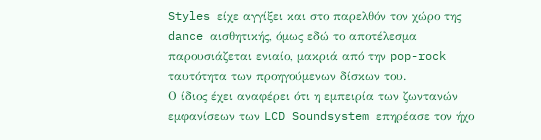Styles είχε αγγίξει και στο παρελθόν τον χώρο της dance αισθητικής, όμως εδώ το αποτέλεσμα παρουσιάζεται ενιαίο, μακριά από την pop-rock ταυτότητα των προηγούμενων δίσκων του.
Ο ίδιος έχει αναφέρει ότι η εμπειρία των ζωντανών εμφανίσεων των LCD Soundsystem επηρέασε τον ήχο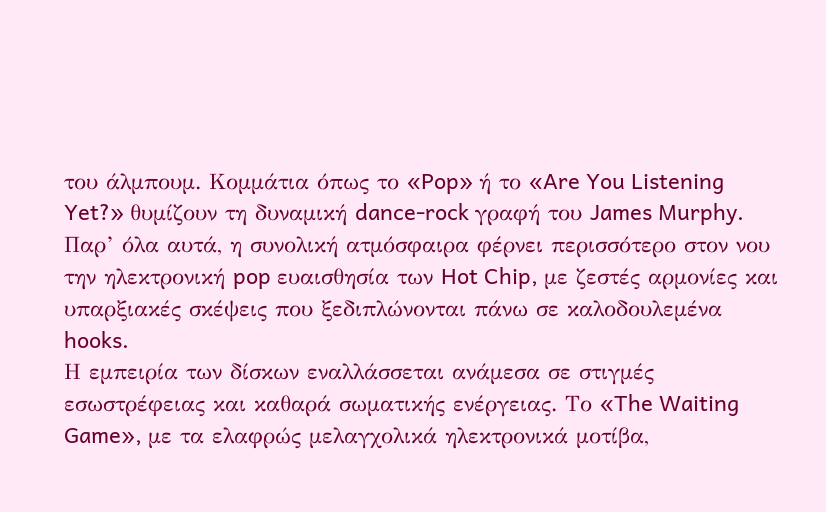του άλμπουμ. Κομμάτια όπως το «Pop» ή το «Are You Listening Yet?» θυμίζουν τη δυναμική dance-rock γραφή του James Murphy. Παρ’ όλα αυτά, η συνολική ατμόσφαιρα φέρνει περισσότερο στον νου την ηλεκτρονική pop ευαισθησία των Hot Chip, με ζεστές αρμονίες και υπαρξιακές σκέψεις που ξεδιπλώνονται πάνω σε καλοδουλεμένα hooks.
Η εμπειρία των δίσκων εναλλάσσεται ανάμεσα σε στιγμές εσωστρέφειας και καθαρά σωματικής ενέργειας. Το «The Waiting Game», με τα ελαφρώς μελαγχολικά ηλεκτρονικά μοτίβα,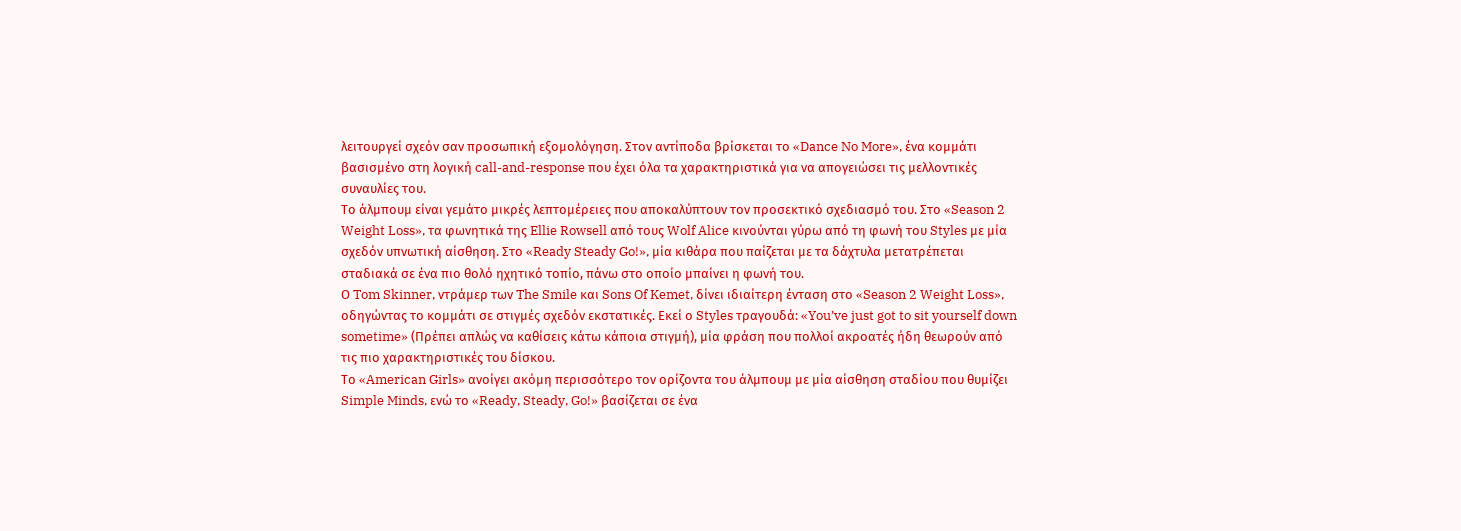λειτουργεί σχεόν σαν προσωπική εξομολόγηση. Στον αντίποδα βρίσκεται το «Dance No More», ένα κομμάτι βασισμένο στη λογική call-and-response που έχει όλα τα χαρακτηριστικά για να απογειώσει τις μελλοντικές συναυλίες του.
Το άλμπουμ είναι γεμάτο μικρές λεπτομέρειες που αποκαλύπτουν τον προσεκτικό σχεδιασμό του. Στο «Season 2 Weight Loss», τα φωνητικά της Ellie Rowsell από τους Wolf Alice κινούνται γύρω από τη φωνή του Styles με μία σχεδόν υπνωτική αίσθηση. Στο «Ready Steady Go!», μία κιθάρα που παίζεται με τα δάχτυλα μετατρέπεται σταδιακά σε ένα πιο θολό ηχητικό τοπίο, πάνω στο οποίο μπαίνει η φωνή του.
Ο Tom Skinner, ντράμερ των The Smile και Sons Of Kemet, δίνει ιδιαίτερη ένταση στο «Season 2 Weight Loss», οδηγώντας το κομμάτι σε στιγμές σχεδόν εκστατικές. Εκεί ο Styles τραγουδά: «You’ve just got to sit yourself down sometime» (Πρέπει απλώς να καθίσεις κάτω κάποια στιγμή), μία φράση που πολλοί ακροατές ήδη θεωρούν από τις πιο χαρακτηριστικές του δίσκου.
Το «American Girls» ανοίγει ακόμη περισσότερο τον ορίζοντα του άλμπουμ με μία αίσθηση σταδίου που θυμίζει Simple Minds, ενώ το «Ready, Steady, Go!» βασίζεται σε ένα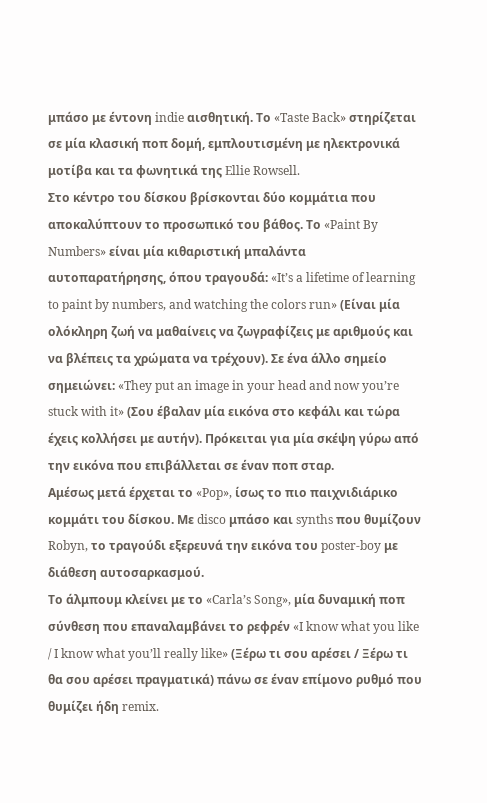μπάσο με έντονη indie αισθητική. Το «Taste Back» στηρίζεται σε μία κλασική ποπ δομή, εμπλουτισμένη με ηλεκτρονικά μοτίβα και τα φωνητικά της Ellie Rowsell.
Στο κέντρο του δίσκου βρίσκονται δύο κομμάτια που αποκαλύπτουν το προσωπικό του βάθος. Το «Paint By Numbers» είναι μία κιθαριστική μπαλάντα αυτοπαρατήρησης, όπου τραγουδά: «It’s a lifetime of learning to paint by numbers, and watching the colors run» (Είναι μία ολόκληρη ζωή να μαθαίνεις να ζωγραφίζεις με αριθμούς και να βλέπεις τα χρώματα να τρέχουν). Σε ένα άλλο σημείο σημειώνει: «They put an image in your head and now you’re stuck with it» (Σου έβαλαν μία εικόνα στο κεφάλι και τώρα έχεις κολλήσει με αυτήν). Πρόκειται για μία σκέψη γύρω από την εικόνα που επιβάλλεται σε έναν ποπ σταρ.
Αμέσως μετά έρχεται το «Pop», ίσως το πιο παιχνιδιάρικο κομμάτι του δίσκου. Με disco μπάσο και synths που θυμίζουν Robyn, το τραγούδι εξερευνά την εικόνα του poster-boy με διάθεση αυτοσαρκασμού.
Το άλμπουμ κλείνει με το «Carla’s Song», μία δυναμική ποπ σύνθεση που επαναλαμβάνει το ρεφρέν «I know what you like / I know what you’ll really like» (Ξέρω τι σου αρέσει / Ξέρω τι θα σου αρέσει πραγματικά) πάνω σε έναν επίμονο ρυθμό που θυμίζει ήδη remix.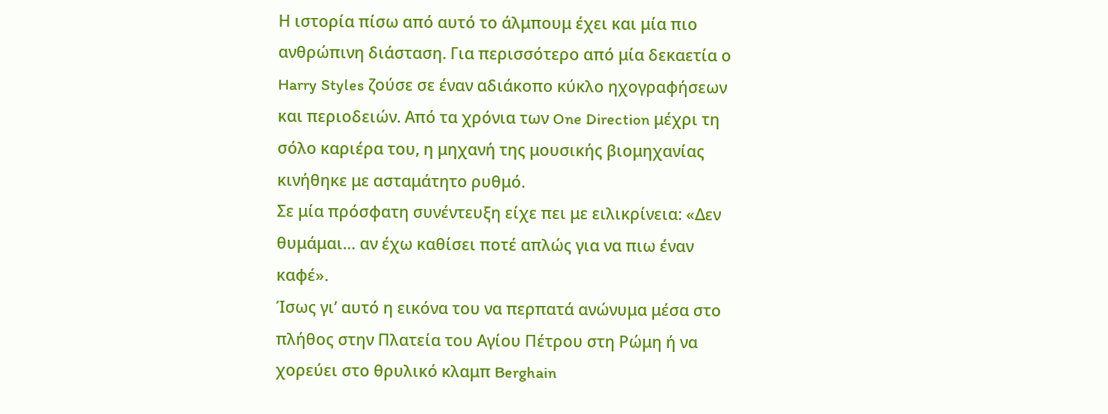Η ιστορία πίσω από αυτό το άλμπουμ έχει και μία πιο ανθρώπινη διάσταση. Για περισσότερο από μία δεκαετία ο Harry Styles ζούσε σε έναν αδιάκοπο κύκλο ηχογραφήσεων και περιοδειών. Από τα χρόνια των One Direction μέχρι τη σόλο καριέρα του, η μηχανή της μουσικής βιομηχανίας κινήθηκε με ασταμάτητο ρυθμό.
Σε μία πρόσφατη συνέντευξη είχε πει με ειλικρίνεια: «Δεν θυμάμαι… αν έχω καθίσει ποτέ απλώς για να πιω έναν καφέ».
Ίσως γι’ αυτό η εικόνα του να περπατά ανώνυμα μέσα στο πλήθος στην Πλατεία του Αγίου Πέτρου στη Ρώμη ή να χορεύει στο θρυλικό κλαμπ Berghain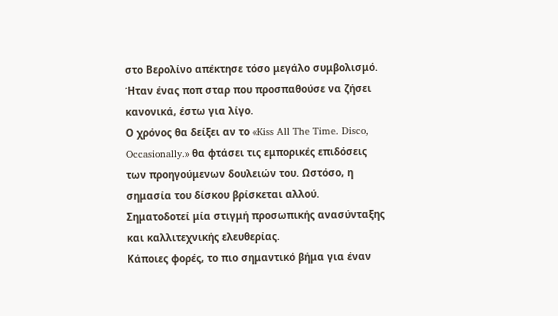στο Βερολίνο απέκτησε τόσο μεγάλο συμβολισμό. Ήταν ένας ποπ σταρ που προσπαθούσε να ζήσει κανονικά, έστω για λίγο.
Ο χρόνος θα δείξει αν το «Kiss All The Time. Disco, Occasionally.» θα φτάσει τις εμπορικές επιδόσεις των προηγούμενων δουλειών του. Ωστόσο, η σημασία του δίσκου βρίσκεται αλλού. Σηματοδοτεί μία στιγμή προσωπικής ανασύνταξης και καλλιτεχνικής ελευθερίας.
Κάποιες φορές, το πιο σημαντικό βήμα για έναν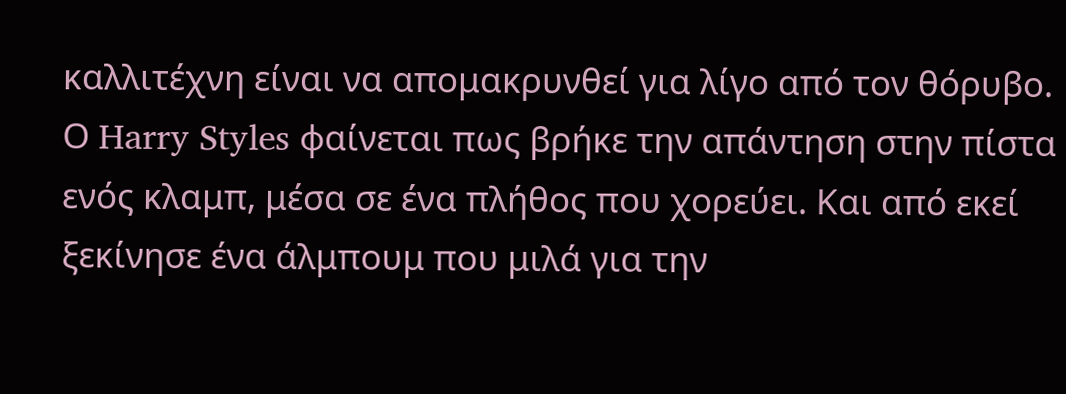καλλιτέχνη είναι να απομακρυνθεί για λίγο από τον θόρυβο. Ο Harry Styles φαίνεται πως βρήκε την απάντηση στην πίστα ενός κλαμπ, μέσα σε ένα πλήθος που χορεύει. Και από εκεί ξεκίνησε ένα άλμπουμ που μιλά για την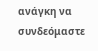ανάγκη να συνδεόμαστε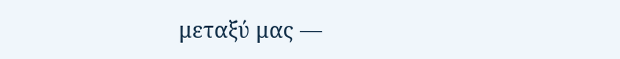μεταξύ μας —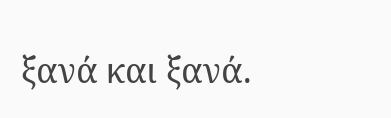ξανά και ξανά.